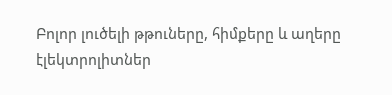Բոլոր լուծելի թթուները, հիմքերը և աղերը էլեկտրոլիտներ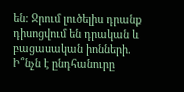են: Ջրում լուծելիս դրանք դիսոցվում են դրական և բացասական իոնների.
Ի՞նչն է ընդհանուրը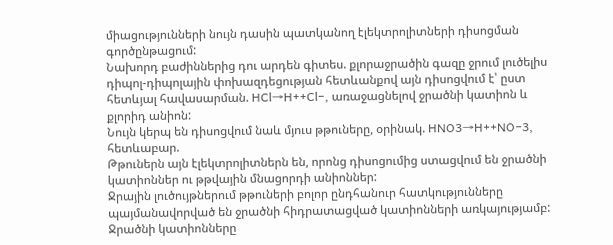միացությունների նույն դասին պատկանող էլեկտրոլիտների դիսոցման գործընթացում:
Նախորդ բաժիններից դու արդեն գիտես. քլորաջրածին գազը ջրում լուծելիս դիպոլ-դիպոլային փոխազդեցության հետևանքով այն դիսոցվում է՝ ըստ հետևյալ հավասարման. HCl→H++Cl−, առաջացնելով ջրածնի կատիոն և քլորիդ անիոն:
Նույն կերպ են դիսոցվում նաև մյուս թթուները, օրինակ. HNO3→H++NO−3, հետևաբար.
Թթուներն այն էլեկտրոլիտներն են, որոնց դիսոցումից ստացվում են ջրածնի կատիոններ ու թթվային մնացորդի անիոններ:
Ջրային լուծույթներում թթուների բոլոր ընդհանուր հատկությունները պայմանավորված են ջրածնի հիդրատացված կատիոնների առկայությամբ:
Ջրածնի կատիոնները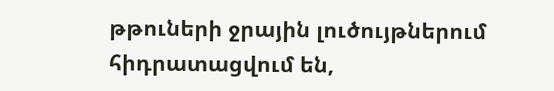թթուների ջրային լուծույթներում հիդրատացվում են,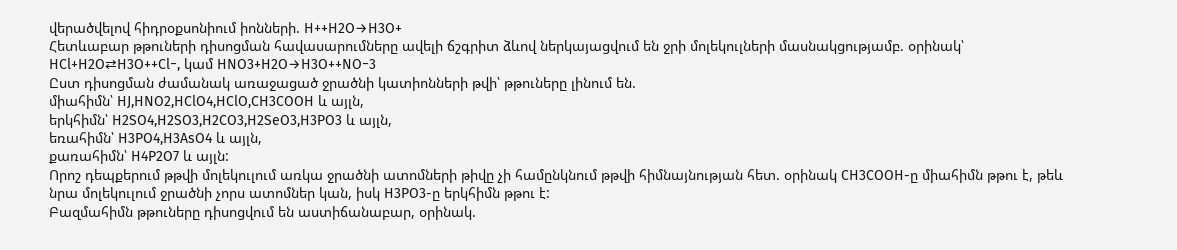վերածվելով հիդրօքսոնիում իոնների. H++H2O→H3O+
Հետևաբար թթուների դիսոցման հավասարումները ավելի ճշգրիտ ձևով ներկայացվում են ջրի մոլեկուլների մասնակցությամբ. օրինակ՝
HCl+H2O⇄H3O++Cl−, կամ HNO3+H2O→H3O++NO−3
Ըստ դիսոցման ժամանակ առաջացած ջրածնի կատիոնների թվի՝ թթուները լինում են.
միահիմն՝ HJ,HNO2,HClO4,HClO,CH3COOH և այլն,
երկհիմն՝ H2SO4,H2SO3,H2CO3,H2SeO3,H3PO3 և այլն,
եռահիմն՝ H3PO4,H3AsO4 և այլն,
քառահիմն՝ H4P2O7 և այլն:
Որոշ դեպքերում թթվի մոլեկուլում առկա ջրածնի ատոմների թիվը չի համընկնում թթվի հիմնայնության հետ. օրինակ CH3COOH-ը միահիմն թթու է, թեև նրա մոլեկուլում ջրածնի չորս ատոմներ կան, իսկ H3PO3-ը երկհիմն թթու է:
Բազմահիմն թթուները դիսոցվում են աստիճանաբար, օրինակ.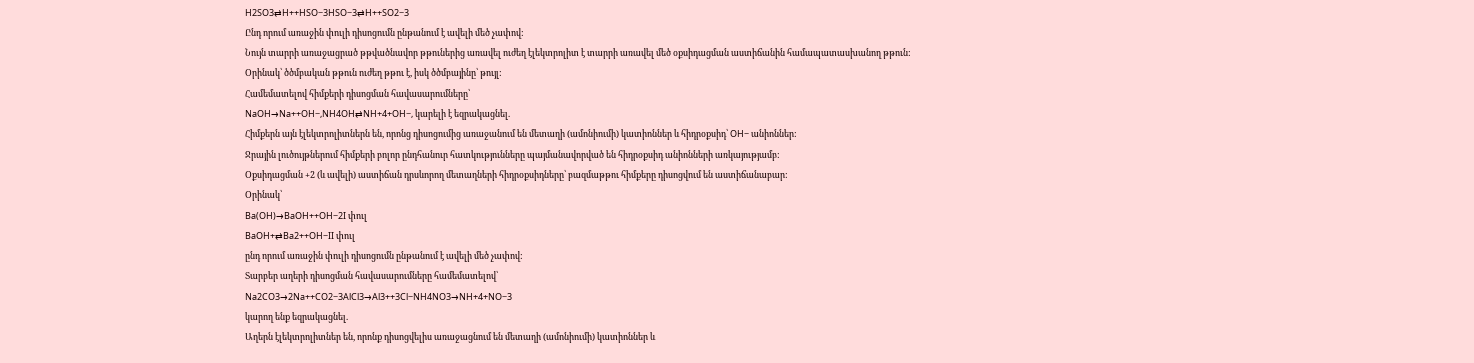H2SO3⇄H++HSO−3HSO−3⇄H++SO2−3
Ընդ որում առաջին փուլի դիսոցումն ընթանում է ավելի մեծ չափով:
Նույն տարրի առաջացրած թթվածնավոր թթուներից առավել ուժեղ էլեկտրոլիտ է տարրի առավել մեծ օքսիդացման աստիճանին համապատասխանող թթուն:
Օրինակ՝ ծծմբական թթուն ուժեղ թթու է, իսկ ծծմբայինը՝ թույլ:
Համեմատելով հիմքերի դիսոցման հավասարումները՝
NaOH→Na++OH−,NH4OH⇄NH+4+OH−, կարելի է եզրակացնել.
Հիմքերն այն էլեկտրոլիտներն են, որոնց դիսոցումից առաջանում են մետաղի (ամոնիումի) կատիոններ և հիդրօքսիդ՝ OH− անիոններ:
Ջրային լուծույթներում հիմքերի բոլոր ընդհանուր հատկությունները պայմանավորված են հիդրօքսիդ անիոնների առկայությամբ:
Օքսիդացման +2 (և ավելի) աստիճան դրսևորող մետաղների հիդրօքսիդները՝ բազմաթթու հիմքերը դիսոցվում են աստիճանաբար:
Օրինակ՝
Ba(OH)→BaOH++OH−2I փուլ
BaOH+⇄Ba2++OH−II փուլ
ընդ որում առաջին փուլի դիսոցումն ընթանում է ավելի մեծ չափով:
Տարբեր աղերի դիսոցման հավասարումները համեմատելով՝
Na2CO3→2Na++CO2−3AlCl3→Al3++3Cl−NH4NO3→NH+4+NO−3
կարող ենք եզրակացնել.
Աղերն էլեկտրոլիտներ են, որոնք դիսոցվելիս առաջացնում են մետաղի (ամոնիումի) կատիոններ և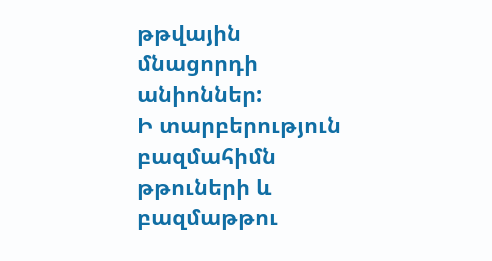թթվային մնացորդի անիոններ:
Ի տարբերություն բազմահիմն թթուների և բազմաթթու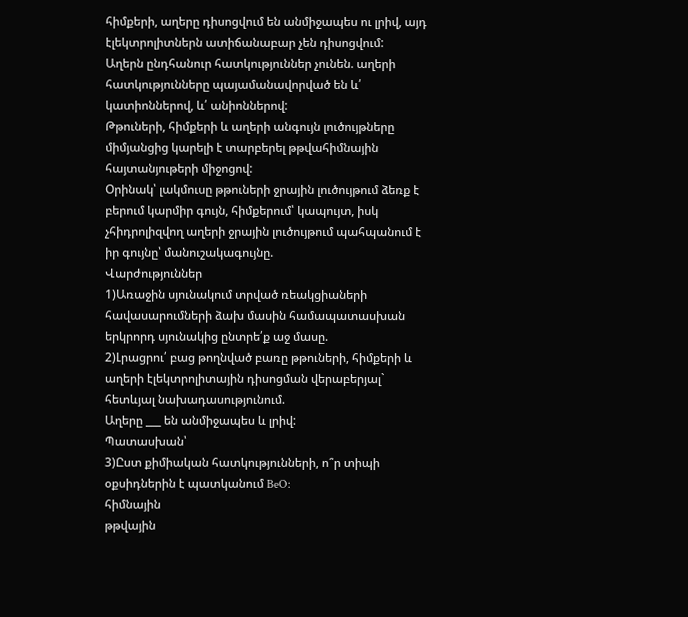հիմքերի, աղերը դիսոցվում են անմիջապես ու լրիվ, այդ էլեկտրոլիտներն ատիճանաբար չեն դիսոցվում:
Աղերն ընդհանուր հատկություններ չունեն. աղերի հատկությունները պայամանավորված են և՛ կատիոններով, և՛ անիոններով:
Թթուների, հիմքերի և աղերի անգույն լուծույթները միմյանցից կարելի է տարբերել թթվահիմնային հայտանյութերի միջոցով:
Օրինակ՝ լակմուսը թթուների ջրային լուծույթում ձեռք է բերում կարմիր գույն, հիմքերում՝ կապույտ, իսկ չհիդրոլիզվող աղերի ջրային լուծույթում պահպանում է իր գույնը՝ մանուշակագույնը.
Վարժություններ
1)Առաջին սյունակում տրված ռեակցիաների հավասարումների ձախ մասին համապատասխան երկրորդ սյունակից ընտրե՛ք աջ մասը.
2)Լրացրու՛ բաց թողնված բառը թթուների, հիմքերի և աղերի էլեկտրոլիտային դիսոցման վերաբերյալ` հետևյալ նախադասությունում.
Աղերը ___ են անմիջապես և լրիվ:
Պատասխան՝
3)Ըստ քիմիական հատկությունների, ո՞ր տիպի օքսիդներին է պատկանում BeO:
հիմնային
թթվային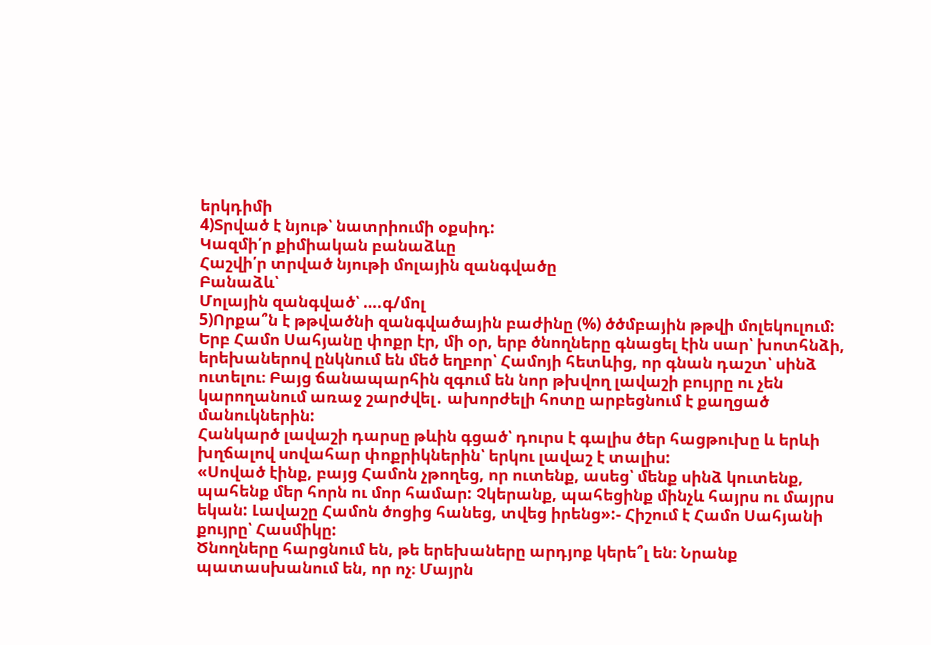երկդիմի
4)Տրված է նյութ՝ նատրիումի օքսիդ:
Կազմի՛ր քիմիական բանաձևը
Հաշվի՛ր տրված նյութի մոլային զանգվածը
Բանաձև՝
Մոլային զանգված՝ ….գ/մոլ
5)Որքա՞ն է թթվածնի զանգվածային բաժինը (%) ծծմբային թթվի մոլեկուլում:
Երբ Համո Սահյանը փոքր էր, մի օր, երբ ծնողները գնացել էին սար՝ խոտհնձի, երեխաներով ընկնում են մեծ եղբոր՝ Համոյի հետևից, որ գնան դաշտ՝ սինձ ուտելու։ Բայց ճանապարհին զգում են նոր թխվող լավաշի բույրը ու չեն կարողանում առաջ շարժվել․ ախորժելի հոտը արբեցնում է քաղցած մանուկներին:
Հանկարծ լավաշի դարսը թևին գցած՝ դուրս է գալիս ծեր հացթուխը և երևի խղճալով սովահար փոքրիկներին՝ երկու լավաշ է տալիս:
«Սոված էինք, բայց Համոն չթողեց, որ ուտենք, ասեց՝ մենք սինձ կուտենք, պահենք մեր հորն ու մոր համար: Չկերանք, պահեցինք մինչև հայրս ու մայրս եկան: Լավաշը Համոն ծոցից հանեց, տվեց իրենց»:- Հիշում է Համո Սահյանի քույրը՝ Հասմիկը:
Ծնողները հարցնում են, թե երեխաները արդյոք կերե՞լ են։ Նրանք պատասխանում են, որ ոչ։ Մայրն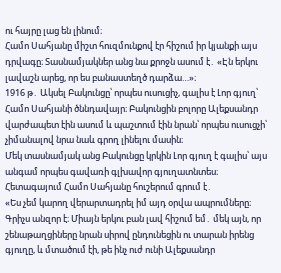ու հայրը լաց են լինում։
Համո Սահյանը միշտ հուզմունքով էր հիշում իր կյանքի այս դրվագը։ Տասնամյակներ անց նա քրոջն ասում է․ «Էն երկու լավաշն արեց, որ ես բանաստեղծ դարձա…»։
1916 թ․ Ակսել Բակունցը՝ որպես ուսուցիչ, գալիս է Լոր գյուղ՝ Համո Սահյանի ծննդավայր։ Բակունցին բոլորը Ալեքսանդր վարժապետ էին ասում և պաշտում էին նրան՝ որպես ուսուցչի՝ չիմանալով նրա նաև գրող լինելու մասին։
Մեկ տասնամյակ անց Բակունցը կրկին Լոր գյուղ է գալիս՝ այս անգամ որպես գավառի գլխավոր գյուղատնտես։
Հետագայում Համո Սահյանը հուշերում գրում է․
«Ես չեմ կարող վերարտադրել իմ այդ օրվա ապրումները։ Գրիչս անզոր է։ Միայն երկու բան լավ հիշում եմ․ մեկ այն, որ շենաթաղցիները նրան սիրով ընդունեցին ու տարան իրենց գյուղը, և մտածում էի, թե ինչ ուժ ունի Ալեքսանդր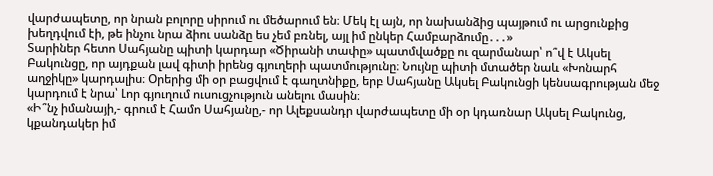վարժապետը, որ նրան բոլորը սիրում ու մեծարում են։ Մեկ էլ այն, որ նախանձից պայթում ու արցունքից խեղդվում էի, թե ինչու նրա ձիու սանձը ես չեմ բռնել, այլ իմ ընկեր Համբարձումը․․․»
Տարիներ հետո Սահյանը պիտի կարդար «Ծիրանի տափը» պատմվածքը ու զարմանար՝ ո՞վ է Ակսել Բակունցը, որ այդքան լավ գիտի իրենց գյուղերի պատմությունը։ Նույնը պիտի մտածեր նաև «Խոնարհ աղջիկը» կարդալիս։ Օրերից մի օր բացվում է գաղտնիքը, երբ Սահյանը Ակսել Բակունցի կենսագրության մեջ կարդում է նրա՝ Լոր գյուղում ուսուցչություն անելու մասին։
«Ի՞նչ իմանայի,- գրում է Համո Սահյանը,- որ Ալեքսանդր վարժապետը մի օր կդառնար Ակսել Բակունց, կքանդակեր իմ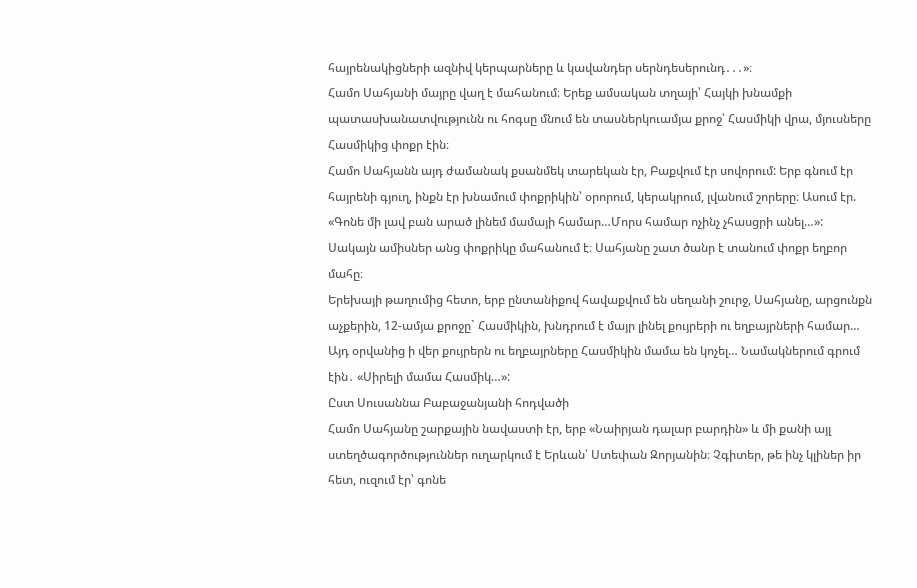հայրենակիցների ազնիվ կերպարները և կավանդեր սերնդեսերունդ․․․»։
Համո Սահյանի մայրը վաղ է մահանում։ Երեք ամսական տղայի՝ Հայկի խնամքի պատասխանատվությունն ու հոգսը մնում են տասներկուամյա քրոջ՝ Հասմիկի վրա, մյուսները Հասմիկից փոքր էին։
Համո Սահյանն այդ ժամանակ քսանմեկ տարեկան էր, Բաքվում էր սովորում: Երբ գնում էր հայրենի գյուղ, ինքն էր խնամում փոքրիկին՝ օրորում, կերակրում, լվանում շորերը։ Ասում էր. «Գոնե մի լավ բան արած լինեմ մամայի համար…Մորս համար ոչինչ չհասցրի անել…»:
Սակայն ամիսներ անց փոքրիկը մահանում է։ Սահյանը շատ ծանր է տանում փոքր եղբոր մահը։
Երեխայի թաղումից հետո, երբ ընտանիքով հավաքվում են սեղանի շուրջ, Սահյանը, արցունքն աչքերին, 12-ամյա քրոջը` Հասմիկին, խնդրում է մայր լինել քույրերի ու եղբայրների համար… Այդ օրվանից ի վեր քույրերն ու եղբայրները Հասմիկին մամա են կոչել… Նամակներում գրում էին․ «Սիրելի մամա Հասմիկ…»:
Ըստ Սուսաննա Բաբաջանյանի հոդվածի
Համո Սահյանը շարքային նավաստի էր, երբ «Նաիրյան դալար բարդին» և մի քանի այլ ստեղծագործություններ ուղարկում է Երևան՝ Ստեփան Զորյանին։ Չգիտեր, թե ինչ կլիներ իր հետ, ուզում էր՝ գոնե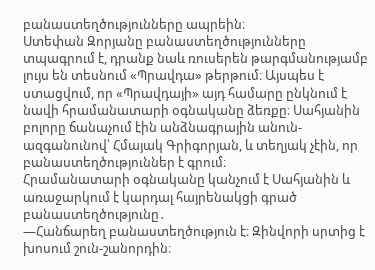բանաստեղծությունները ապրեին։
Ստեփան Զորյանը բանաստեղծությունները տպագրում է, դրանք նաև ռուսերեն թարգմանությամբ լույս են տեսնում «Պրավդա» թերթում։ Այսպես է ստացվում, որ «Պրավդայի» այդ համարը ընկնում է նավի հրամանատարի օգնականը ձեռքը։ Սահյանին բոլորը ճանաչում էին անձնագրային անուն-ազգանունով՝ Հմայակ Գրիգորյան, և տեղյակ չէին, որ բանաստեղծություններ է գրում։
Հրամանատարի օգնականը կանչում է Սահյանին և առաջարկում է կարդալ հայրենակցի գրած բանաստեղծությունը․
—Հանճարեղ բանաստեղծություն է։ Զինվորի սրտից է խոսում շուն-շանորդին։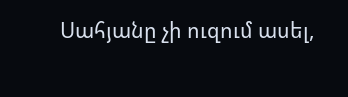Սահյանը չի ուզում ասել,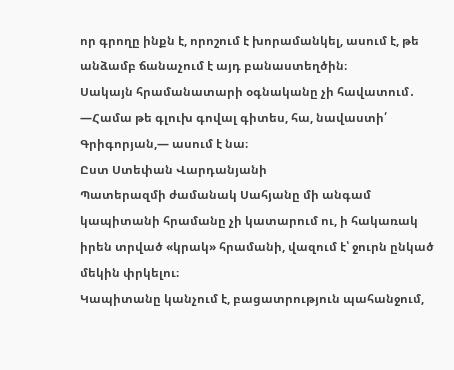որ գրողը ինքն է, որոշում է խորամանկել, ասում է, թե անձամբ ճանաչում է այդ բանաստեղծին։
Սակայն հրամանատարի օգնականը չի հավատում․
—Համա թե գլուխ գովալ գիտես, հա, նավաստի՛ Գրիգորյան,— ասում է նա։
Ըստ Ստեփան Վարդանյանի
Պատերազմի ժամանակ Սահյանը մի անգամ կապիտանի հրամանը չի կատարում ու, ի հակառակ իրեն տրված «կրակ» հրամանի, վազում է՝ ջուրն ընկած մեկին փրկելու։
Կապիտանը կանչում է, բացատրություն պահանջում,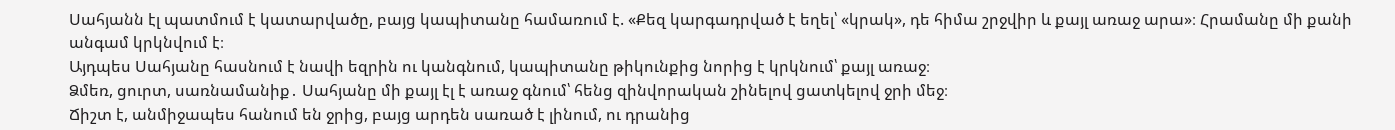Սահյանն էլ պատմում է կատարվածը, բայց կապիտանը համառում է. «Քեզ կարգադրված է եղել՝ «կրակ», դե հիմա շրջվիր և քայլ առաջ արա»։ Հրամանը մի քանի անգամ կրկնվում է։
Այդպես Սահյանը հասնում է նավի եզրին ու կանգնում, կապիտանը թիկունքից նորից է կրկնում՝ քայլ առաջ։
Ձմեռ, ցուրտ, սառնամանիք․ Սահյանը մի քայլ էլ է առաջ գնում՝ հենց զինվորական շինելով ցատկելով ջրի մեջ։
Ճիշտ է, անմիջապես հանում են ջրից, բայց արդեն սառած է լինում, ու դրանից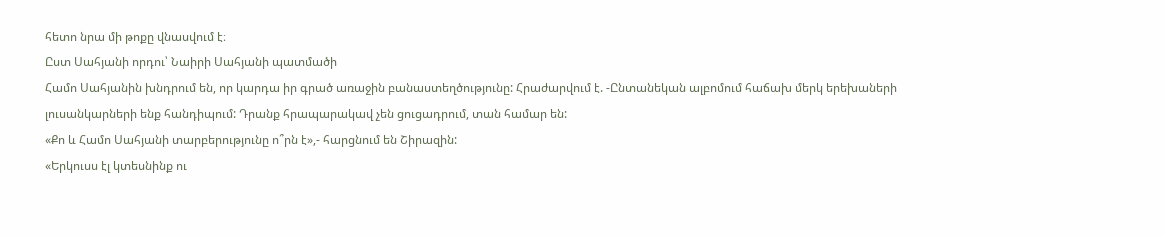հետո նրա մի թոքը վնասվում է։
Ըստ Սահյանի որդու՝ Նաիրի Սահյանի պատմածի
Համո Սահյանին խնդրում են, որ կարդա իր գրած առաջին բանաստեղծությունը: Հրաժարվում է. -Ընտանեկան ալբոմում հաճախ մերկ երեխաների լուսանկարների ենք հանդիպում: Դրանք հրապարակավ չեն ցուցադրում, տան համար են:
«Քո և Համո Սահյանի տարբերությունը ո՞րն է»,- հարցնում են Շիրազին:
«Երկուսս էլ կտեսնինք ու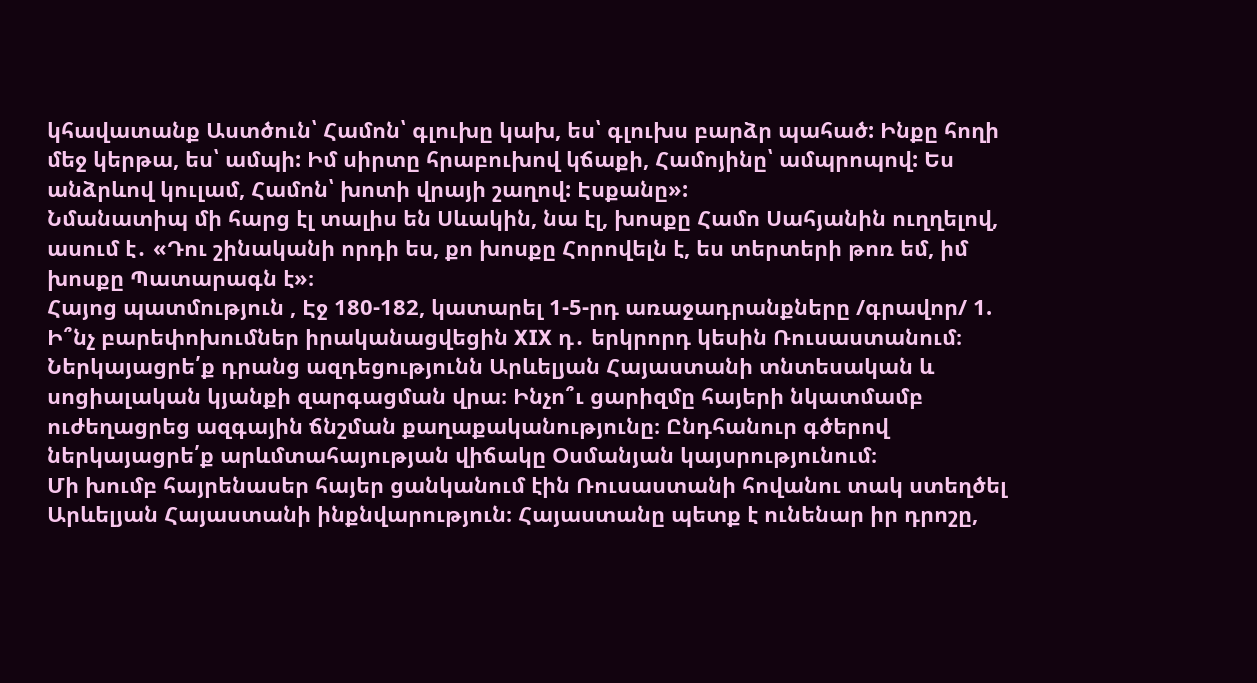կհավատանք Աստծուն՝ Համոն՝ գլուխը կախ, ես՝ գլուխս բարձր պահած: Ինքը հողի մեջ կերթա, ես՝ ամպի: Իմ սիրտը հրաբուխով կճաքի, Համոյինը՝ ամպրոպով: Ես անձրևով կուլամ, Համոն՝ խոտի վրայի շաղով: Էսքանը»:
Նմանատիպ մի հարց էլ տալիս են Սևակին, նա էլ, խոսքը Համո Սահյանին ուղղելով, ասում է․ «Դու շինականի որդի ես, քո խոսքը Հորովելն է, ես տերտերի թոռ եմ, իմ խոսքը Պատարագն է»։
Հայոց պատմություն , Էջ 180-182, կատարել 1-5-րդ առաջադրանքները /գրավոր/ 1. Ի՞նչ բարեփոխումներ իրականացվեցին XIX դ․ երկրորդ կեսին Ռուսաստանում։ Ներկայացրե՛ք դրանց ազդեցությունն Արևելյան Հայաստանի տնտեսական և սոցիալական կյանքի զարգացման վրա։ Ինչո՞ւ ցարիզմը հայերի նկատմամբ ուժեղացրեց ազգային ճնշման քաղաքականությունը։ Ընդհանուր գծերով ներկայացրե՛ք արևմտահայության վիճակը Օսմանյան կայսրությունում։
Մի խումբ հայրենասեր հայեր ցանկանում էին Ռուսաստանի հովանու տակ ստեղծել Արևելյան Հայաստանի ինքնվարություն։ Հայաստանը պետք է ունենար իր դրոշը,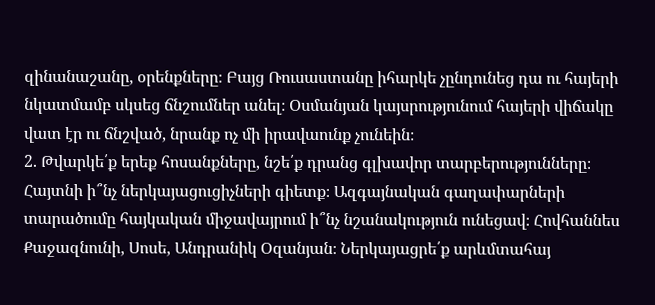զինանաշանը, օրենքները։ Բայց Ռուսաստանը իհարկե չընդունեց դա ու հայերի նկատմամբ սկսեց ճնշումներ անել։ Օսմանյան կայսրությունում հայերի վիճակը վատ էր ու ճնշված, նրանք ոչ մի իրավաունք չունեին։
2. Թվարկե՛ք երեք հոսանքները, նշե՛ք դրանց գլխավոր տարբերությունները։ Հայտնի ի՞նչ ներկայացուցիչների գիետք։ Ազգայնական գաղափարների տարածումը հայկական միջավայրում ի՞նչ նշանակություն ունեցավ։ Հովհաննես Քաջազնունի, Սոսե, Անդրանիկ Օզանյան։ Ներկայացրե՛ք արևմտահայ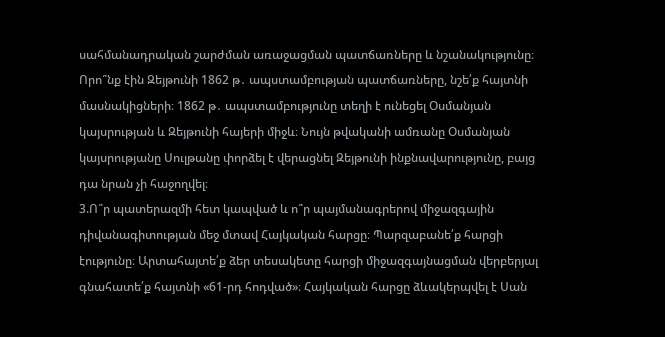սահմանադրական շարժման առաջացման պատճառները և նշանակությունը։ Որո՞նք էին Զեյթունի 1862 թ․ ապստամբության պատճառները, նշե՛ք հայտնի մասնակիցների։ 1862 թ․ ապստամբությունը տեղի է ունեցել Օսմանյան կայսրության և Զեյթունի հայերի միջև։ Նույն թվականի ամռանը Օսմանյան կայսրությանը Սուլթանը փորձել է վերացնել Զեյթունի ինքնավարությունը, բայց դա նրան չի հաջողվել։
3.Ո՞ր պատերազմի հետ կապված և ո՞ր պայմանագրերով միջազգային դիվանագիտության մեջ մտավ Հայկական հարցը։ Պարզաբանե՛ք հարցի էությունը։ Արտահայտե՛ք ձեր տեսակետը հարցի միջազգայնացման վերբերյալ գնահատե՛ք հայտնի «61-րդ հոդված»։ Հայկական հարցը ձևակերպվել է Սան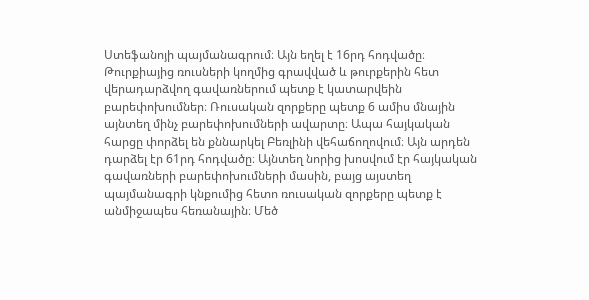Ստեֆանոյի պայմանագրում։ Այն եղել է 16րդ հոդվածը։ Թուրքիայից ռուսների կողմից գրավված և թուրքերին հետ վերադարձվող գավառներում պետք է կատարվեին բարեփոխումներ։ Ռուսական զորքերը պետք 6 ամիս մնային այնտեղ մինչ բարեփոխումների ավարտը։ Ապա հայկական հարցը փորձել են քննարկել Բեռլինի վեհաճողովում։ Այն արդեն դարձել էր 61րդ հոդվածը։ Այնտեղ նորից խոսվում էր հայկական գավառների բարեփոխումների մասին, բայց այստեղ պայմանագրի կնքումից հետո ռուսական զորքերը պետք է անմիջապես հեռանային։ Մեծ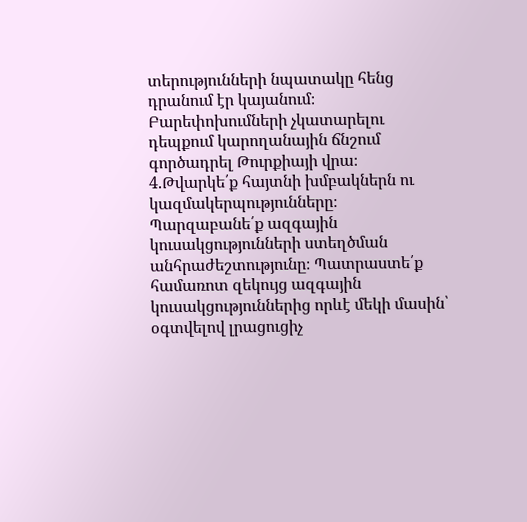տերությունների նպատակը հենց դրանում էր կայանում։ Բարեփոխումների չկատարելու դեպքում կարողանային ճնշում գործադրել Թուրքիայի վրա։
4.Թվարկե՛ք հայտնի խմբակներն ու կազմակերպությունները։ Պարզաբանե՛ք ազգային կուսակցությունների ստեղծման անհրաժեշտությունը։ Պատրաստե՛ք համառոտ զեկույց ազգային կուսակցություններից որևէ մեկի մասին՝ օգտվելով լրացուցիչ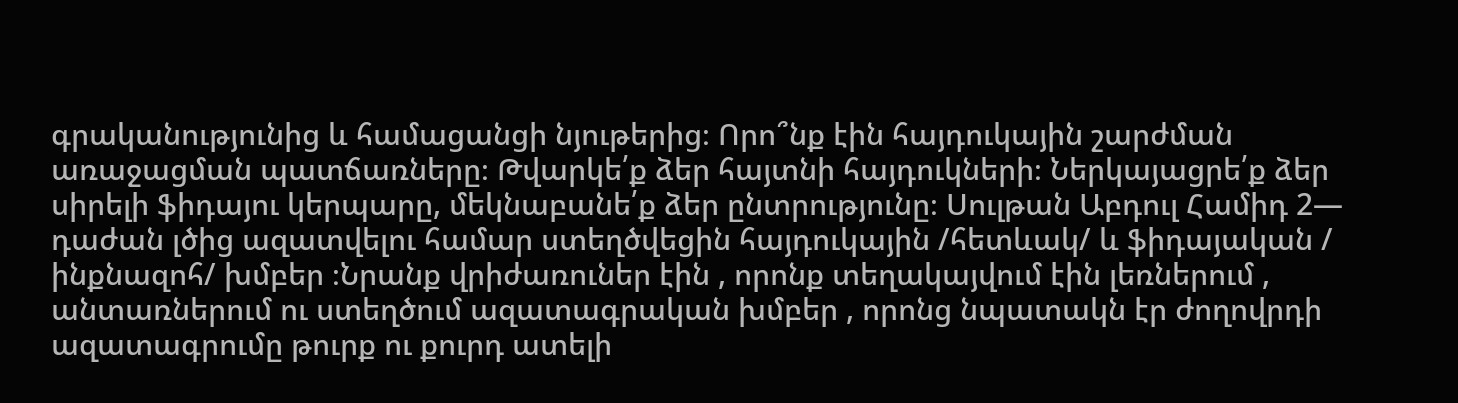գրականությունից և համացանցի նյութերից։ Որո՞նք էին հայդուկային շարժման առաջացման պատճառները։ Թվարկե՛ք ձեր հայտնի հայդուկների։ Ներկայացրե՛ք ձեր սիրելի ֆիդայու կերպարը, մեկնաբանե՛ք ձեր ընտրությունը։ Սուլթան Աբդուլ Համիդ 2— դաժան լծից ազատվելու համար ստեղծվեցին հայդուկային /հետևակ/ և ֆիդայական / ինքնազոհ/ խմբեր ։Նրանք վրիժառուներ էին , որոնք տեղակայվում էին լեռներում , անտառներում ու ստեղծում ազատագրական խմբեր , որոնց նպատակն էր ժողովրդի ազատագրումը թուրք ու քուրդ ատելի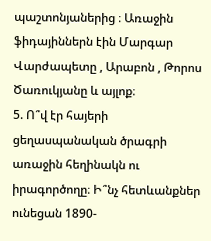պաշտոնյաներից ։ Առաջին ֆիդայիններն էին Մարգար Վարժապետը , Արաբոն , Թորոս Ծառուկյանը և այլոք։
5. Ո՞վ էր հայերի ցեղասպանական ծրագրի առաջին հեղինակն ու իրագործողը։ Ի՞նչ հետևանքներ ունեցան 1890-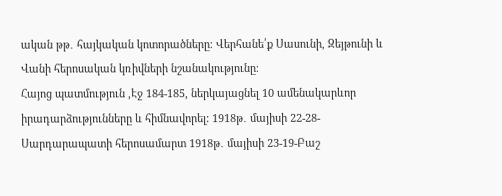ական թթ․ հայկական կոտորածները։ Վերհանե՛ք Սասունի, Զեյթունի և Վանի հերոսական կռիվների նշանակությունը։
Հայոց պատմություն ,Էջ 184-185, ներկայացնել 10 ամենակարևոր իրադարձությունները և հիմնավորել: 1918թ․ մայիսի 22-28-Սարդարապատի հերոսամարտ 1918թ․ մայիսի 23-19-Բաշ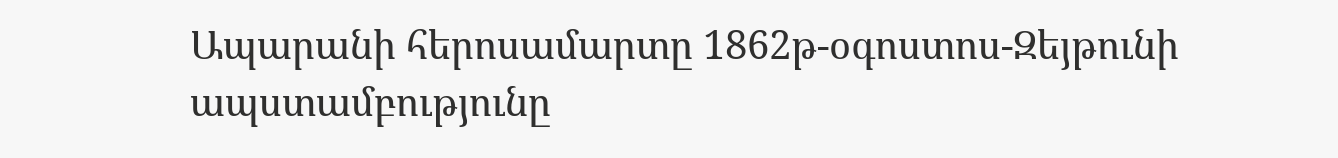Ապարանի հերոսամարտը 1862թ-օգոստոս-Զեյթունի ապստամբությունը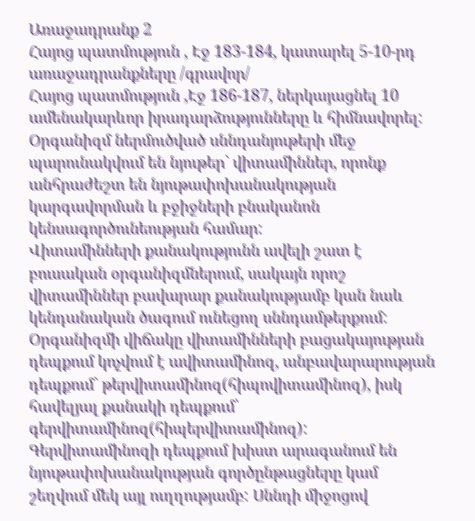Առաջադրանք 2
Հայոց պատմություն , Էջ 183-184, կատարել 5-10-րդ առաջադրանքները /գրավոր/
Հայոց պատմություն ,Էջ 186-187, ներկայացնել 10 ամենակարևոր իրադարձությունները և հիմնավորել:
Օրգանիզմ ներմուծված սննդանյութերի մեջ պարունակվում են նյութեր` վիտամիններ, որոնք անհրաժեշտ են նյութափոխանակության կարգավորման և բջիջների բնականոն կենսագործունեության համար:
Վիտամինների քանակությունն ավելի շատ է բուսական օրգանիզմներում, սակայն որոշ վիտամիններ բավարար քանակությամբ կան նաև կենդանական ծագում ունեցող սննդամթերքում:
Օրգանիզմի վիճակը վիտամինների բացակայության դեպքում կոչվում է ավիտամինոզ, անբավարարության դեպքում` թերվիտամինոզ(հիպովիտամինոզ), իսկ հավելյալ քանակի դեպքում՝ գերվիտամինոզ(հիպերվիտամինոզ):
Գերվիտամինոզի դեպքում խիստ արագանում են նյութափոխանակության գործընթացները կամ շեղվում մեկ այլ ուղղությամբ: Սննդի միջոցով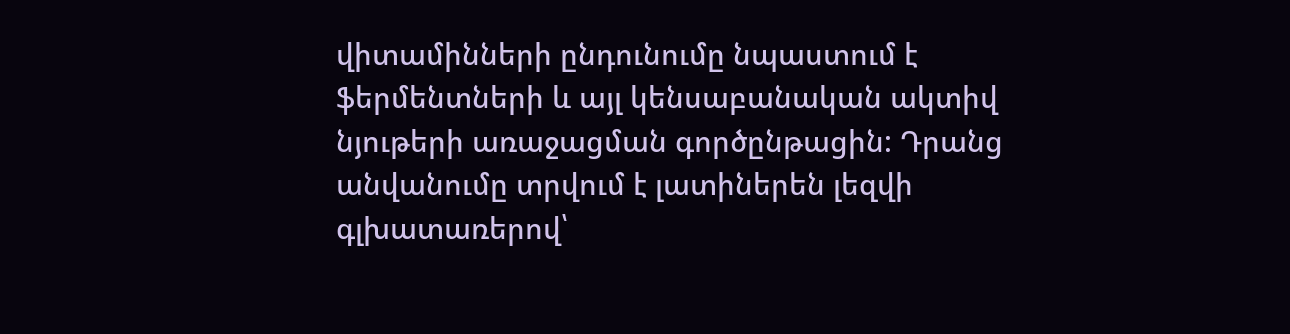վիտամինների ընդունումը նպաստում է ֆերմենտների և այլ կենսաբանական ակտիվ նյութերի առաջացման գործընթացին: Դրանց անվանումը տրվում է լատիներեն լեզվի գլխատառերով՝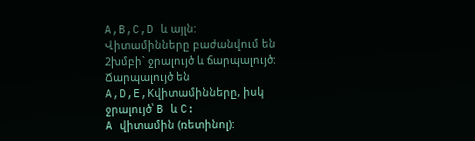A,B,C,D և այլն:
Վիտամինները բաժանվում են 2խմբի` ջրալույծ և ճարպալույծ: Ճարպալույծ են A,D,E,Kվիտամինները, իսկ ջրալույծ՝ B և C:
A վիտամին (ռետինոլ):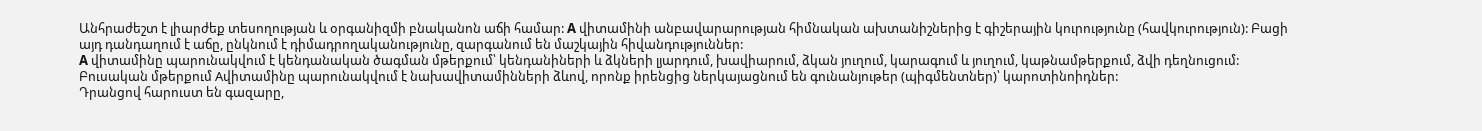Անհրաժեշտ է լիարժեք տեսողության և օրգանիզմի բնականոն աճի համար: A վիտամինի անբավարարության հիմնական ախտանիշներից է գիշերային կուրությունը (հավկուրություն): Բացի այդ դանդաղում է աճը, ընկնում է դիմադրողականությունը, զարգանում են մաշկային հիվանդություններ:
A վիտամինը պարունակվում է կենդանական ծագման մթերքում՝ կենդանիների և ձկների լյարդում, խավիարում, ձկան յուղում, կարագում և յուղում, կաթնամթերքում, ձվի դեղնուցում:
Բուսական մթերքում Aվիտամինը պարունակվում է նախավիտամինների ձևով, որոնք իրենցից ներկայացնում են գունանյութեր (պիգմենտներ)՝ կարոտինոիդներ:
Դրանցով հարուստ են գազարը,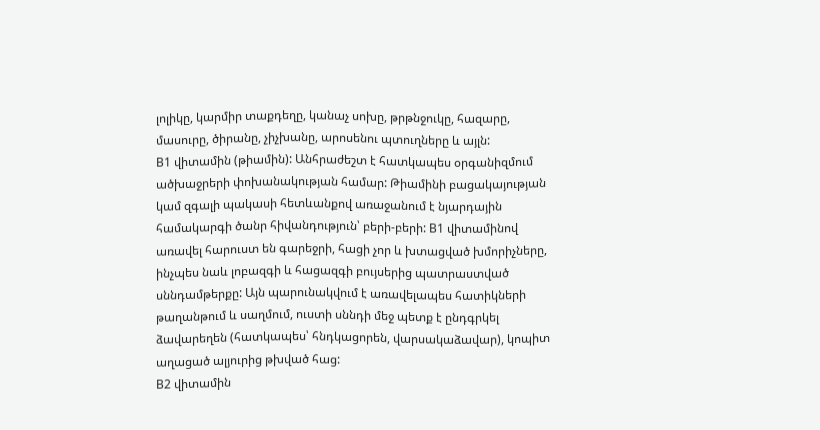լոլիկը, կարմիր տաքդեղը, կանաչ սոխը, թրթնջուկը, հազարը, մասուրը, ծիրանը, չիչխանը, արոսենու պտուղները և այլն:
B1 վիտամին (թիամին): Անհրաժեշտ է հատկապես օրգանիզմում ածխաջրերի փոխանակության համար: Թիամինի բացակայության կամ զգալի պակասի հետևանքով առաջանում է նյարդային համակարգի ծանր հիվանդություն՝ բերի-բերի: B1 վիտամինով առավել հարուստ են գարեջրի, հացի չոր և խտացված խմորիչները, ինչպես նաև լոբազգի և հացազգի բույսերից պատրաստված սննդամթերքը: Այն պարունակվում է առավելապես հատիկների թաղանթում և սաղմում, ուստի սննդի մեջ պետք է ընդգրկել ձավարեղեն (հատկապես՝ հնդկացորեն, վարսակաձավար), կոպիտ աղացած ալյուրից թխված հաց:
B2 վիտամին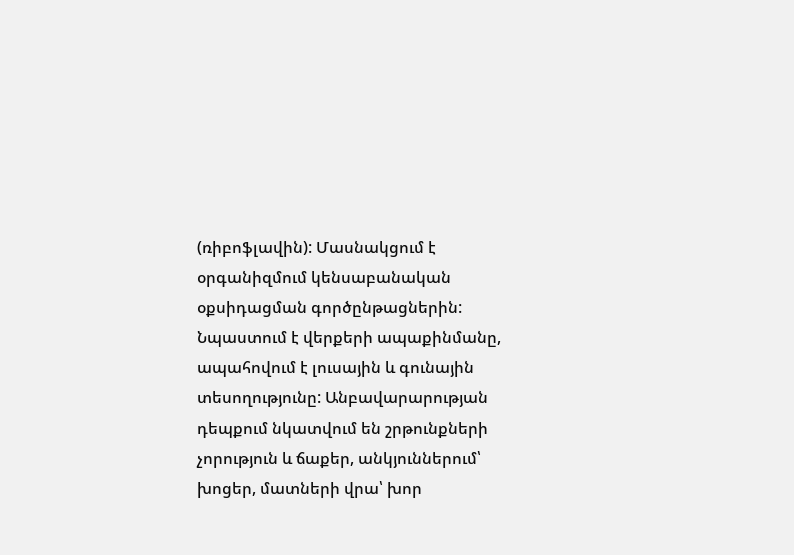(ռիբոֆլավին): Մասնակցում է օրգանիզմում կենսաբանական օքսիդացման գործընթացներին: Նպաստում է վերքերի ապաքինմանը, ապահովում է լուսային և գունային տեսողությունը: Անբավարարության դեպքում նկատվում են շրթունքների չորություն և ճաքեր, անկյուններում՝ խոցեր, մատների վրա՝ խոր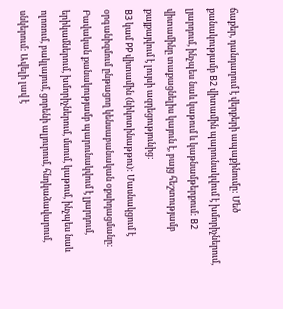ճաքեր, դանդաղում է վերքերի ապաքինումը: Մեծ քանակությամբ B2 վիտամին պարունակվում է խմորիչներում, լյարդում, ինչպես նաև կաթում և կաթնամթերքում: B2 վիտամինը տաքացնելիս կայուն է, բայց հեշտությամբ քայքայվում է լույսի ազդեցությունից:
B3 կամ PP վիտամին (նիկոտինաթթու): Մասնակցում է օրգանիզմում ընթացող կենսաբանական օքսիդացմանը: Բավական քանակությամբ պարունակվում է լյարդում, երիկամներում, խմորիչներում, մսում, կաթում, ինչպես նաև ոլոռում, բակլայում, ցորենի ալյուրում, հնդկաձավարում, սնկերում: Ավելի լավ է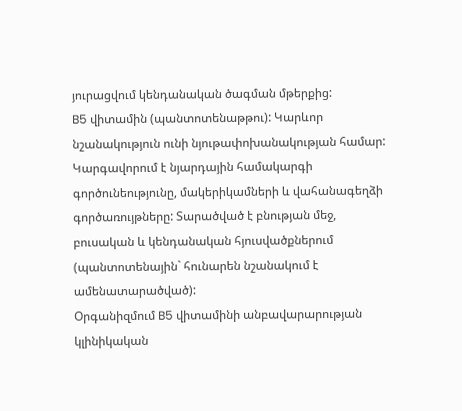յուրացվում կենդանական ծագման մթերքից:
B5 վիտամին (պանտոտենաթթու): Կարևոր նշանակություն ունի նյութափոխանակության համար: Կարգավորում է նյարդային համակարգի գործունեությունը, մակերիկամների և վահանագեղձի գործառույթները: Տարածված է բնության մեջ, բուսական և կենդանական հյուսվածքներում (պանտոտենային` հունարեն նշանակում է ամենատարածված):
Օրգանիզմում B5 վիտամինի անբավարարության կլինիկական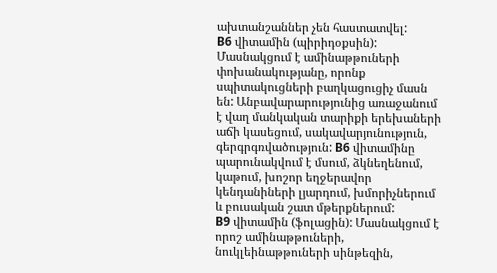ախտանշաններ չեն հաստատվել:
B6 վիտամին (պիրիդօքսին): Մասնակցում է ամինաթթուների փոխանակությանը, որոնք սպիտակուցների բաղկացուցիչ մասն են: Անբավարարությունից առաջանում է վաղ մանկական տարիքի երեխաների աճի կասեցում, սակավարյունություն, գերգրգռվածություն: B6 վիտամինը պարունակվում է մսում, ձկնեղենում, կաթում, խոշոր եղջերավոր կենդանիների լյարդում, խմորիչներում և բուսական շատ մթերքներում:
B9 վիտամին (ֆոլացին): Մասնակցում է որոշ ամինաթթուների, նուկլեինաթթուների սինթեզին,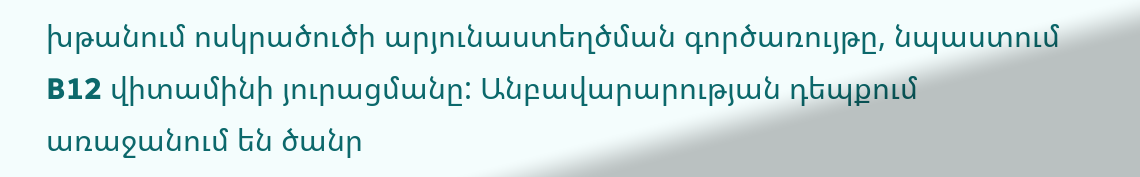խթանում ոսկրածուծի արյունաստեղծման գործառույթը, նպաստում B12 վիտամինի յուրացմանը: Անբավարարության դեպքում առաջանում են ծանր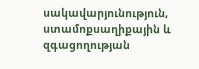սակավարյունություն, ստամոքսաղիքային և զգացողության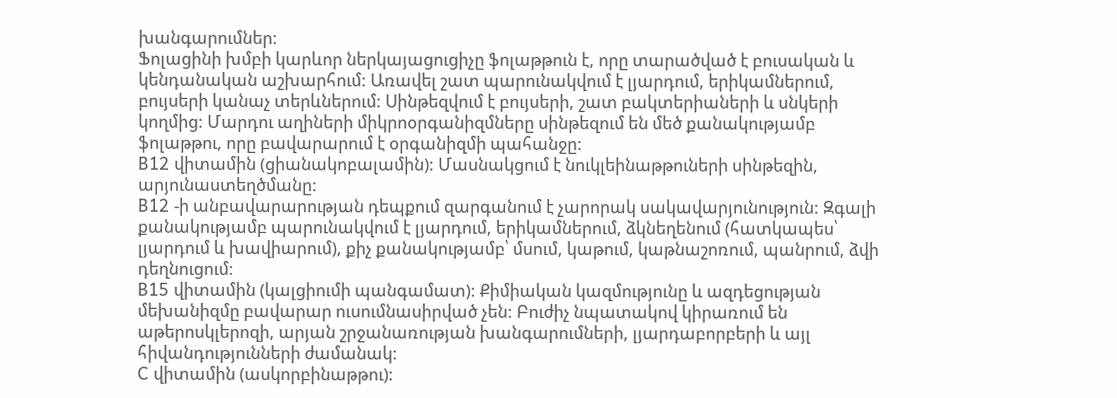խանգարումներ:
Ֆոլացինի խմբի կարևոր ներկայացուցիչը ֆոլաթթուն է, որը տարածված է բուսական և կենդանական աշխարհում: Առավել շատ պարունակվում է լյարդում, երիկամներում, բույսերի կանաչ տերևներում: Սինթեզվում է բույսերի, շատ բակտերիաների և սնկերի կողմից: Մարդու աղիների միկրոօրգանիզմները սինթեզում են մեծ քանակությամբ ֆոլաթթու, որը բավարարում է օրգանիզմի պահանջը:
B12 վիտամին (ցիանակոբալամին): Մասնակցում է նուկլեինաթթուների սինթեզին, արյունաստեղծմանը:
B12 -ի անբավարարության դեպքում զարգանում է չարորակ սակավարյունություն: Զգալի քանակությամբ պարունակվում է լյարդում, երիկամներում, ձկնեղենում (հատկապես՝ լյարդում և խավիարում), քիչ քանակությամբ՝ մսում, կաթում, կաթնաշոռում, պանրում, ձվի դեղնուցում:
B15 վիտամին (կալցիումի պանգամատ): Քիմիական կազմությունը և ազդեցության մեխանիզմը բավարար ուսումնասիրված չեն: Բուժիչ նպատակով կիրառում են աթերոսկլերոզի, արյան շրջանառության խանգարումների, լյարդաբորբերի և այլ հիվանդությունների ժամանակ:
C վիտամին (ասկորբինաթթու):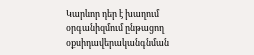Կարևոր դեր է խաղում օրգանիզմում ընթացող օքսիդավերականգնման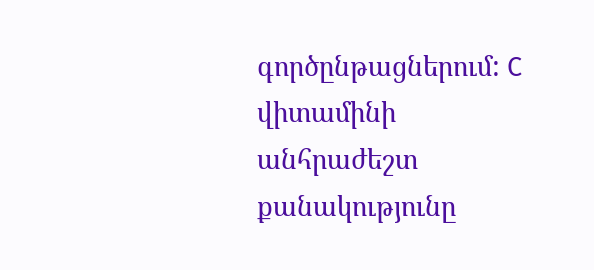գործընթացներում: C վիտամինի անհրաժեշտ քանակությունը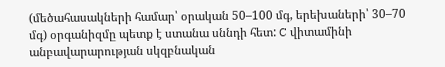(մեծահասակների համար՝ օրական 50–100 մգ, երեխաների՝ 30–70 մգ) օրգանիզմը պետք է ստանա սննդի հետ: C վիտամինի անբավարարության սկզբնական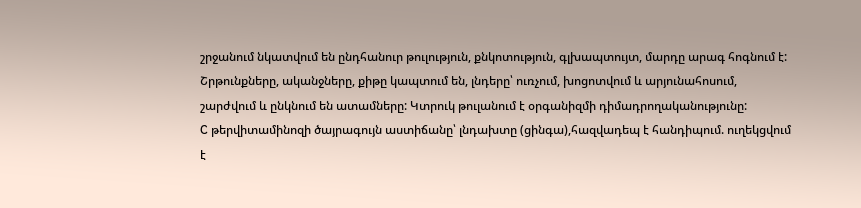շրջանում նկատվում են ընդհանուր թուլություն, քնկոտություն, գլխապտույտ, մարդը արագ հոգնում է: Շրթունքները, ականջները, քիթը կապտում են, լնդերը՝ ուռչում, խոցոտվում և արյունահոսում, շարժվում և ընկնում են ատամները: Կտրուկ թուլանում է օրգանիզմի դիմադրողականությունը:
C թերվիտամինոզի ծայրագույն աստիճանը՝ լնդախտը (ցինգա),հազվադեպ է հանդիպում. ուղեկցվում է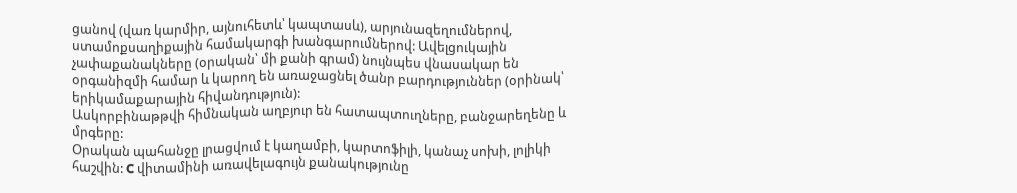ցանով (վառ կարմիր, այնուհետև՝ կապտասև), արյունազեղումներով, ստամոքսաղիքային համակարգի խանգարումներով: Ավելցուկային չափաքանակները (օրական՝ մի քանի գրամ) նույնպես վնասակար են օրգանիզմի համար և կարող են առաջացնել ծանր բարդություններ (օրինակ՝ երիկամաքարային հիվանդություն):
Ասկորբինաթթվի հիմնական աղբյուր են հատապտուղները, բանջարեղենը և մրգերը:
Օրական պահանջը լրացվում է կաղամբի, կարտոֆիլի, կանաչ սոխի, լոլիկի հաշվին: C վիտամինի առավելագույն քանակությունը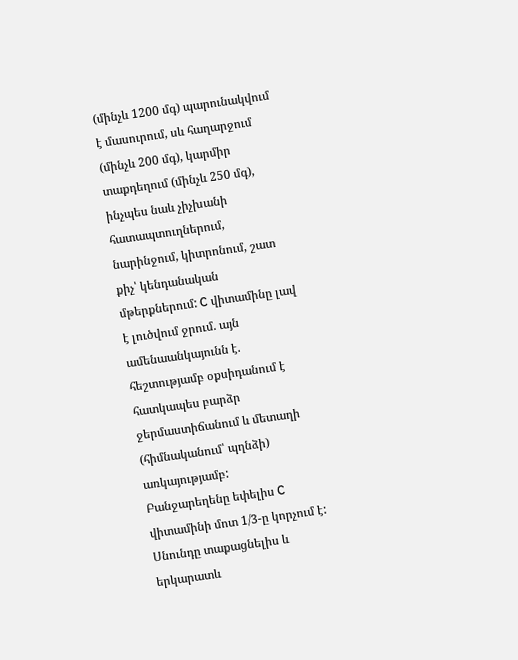(մինչև 1200 մգ) պարունակվում է մասուրում, սև հաղարջում (մինչև 200 մգ), կարմիր տաքդեղում (մինչև 250 մգ), ինչպես նաև չիչխանի հատապտուղներում, նարինջում, կիտրոնում, շատ քիչ՝ կենդանական մթերքներում: C վիտամինը լավ է լուծվում ջրում. այն ամենաանկայունն է. հեշտությամբ օքսիդանում է հատկապես բարձր ջերմաստիճանում և մետաղի (հիմնականում՝ պղնձի) առկայությամբ:
Բանջարեղենը եփելիս C վիտամինի մոտ 1/3-ը կորչում է: Սնունդը տաքացնելիս և երկարատև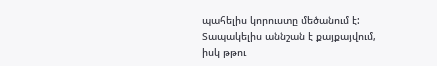պահելիս կորուստը մեծանում է: Տապակելիս աննշան է քայքայվում, իսկ թթու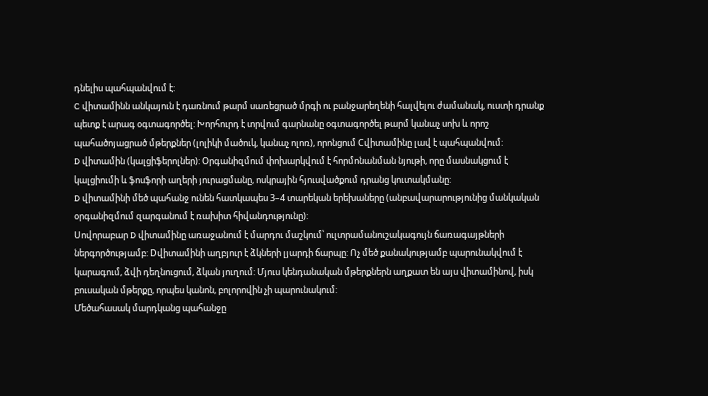դնելիս պահպանվում է:
C վիտամինն անկայուն է դառնում թարմ սառեցրած մրգի ու բանջարեղենի հալվելու ժամանակ, ուստի դրանք պետք է արագ օգտագործել: Խորհուրդ է տրվում գարնանը օգտագործել թարմ կանաչ սոխ և որոշ պահածոյացրած մթերքներ (լոլիկի մածուկ, կանաչ ոլոռ), որոնցում Cվիտամինը լավ է պահպանվում:
D վիտամին (կալցիֆերոլներ): Օրգանիզմում փոխարկվում է հորմոնանման նյութի, որը մասնակցում է կալցիումի և ֆոսֆորի աղերի յուրացմանը, ոսկրային հյուսվածքում դրանց կուտակմանը:
D վիտամինի մեծ պահանջ ունեն հատկապես 3–4 տարեկան երեխաները (անբավարարությունից մանկական օրգանիզմում զարգանում է ռախիտ հիվանդությունը):
Սովորաբար D վիտամինը առաջանում է մարդու մաշկում՝ ուլտրամանուշակագույն ճառագայթների ներգործությամբ: Dվիտամինի աղբյուր է ձկների լյարդի ճարպը: Ոչ մեծ քանակությամբ պարունակվում է կարագում, ձվի դեղնուցում, ձկան յուղում: Մյուս կենդանական մթերքներն աղքատ են այս վիտամինով, իսկ բուսական մթերքը, որպես կանոն, բոլորովին չի պարունակում:
Մեծահասակ մարդկանց պահանջը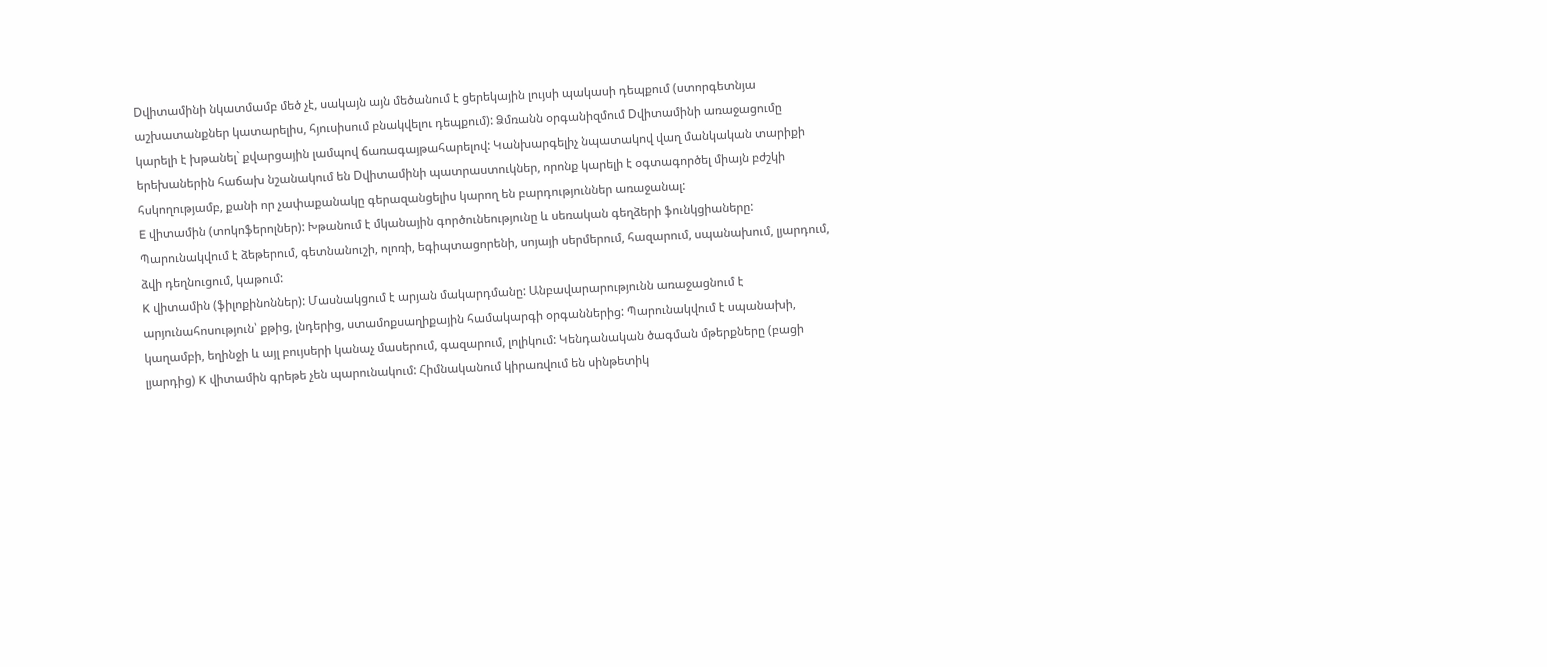Dվիտամինի նկատմամբ մեծ չէ, սակայն այն մեծանում է ցերեկային լույսի պակասի դեպքում (ստորգետնյա աշխատանքներ կատարելիս, հյուսիսում բնակվելու դեպքում): Ձմռանն օրգանիզմում Dվիտամինի առաջացումը կարելի է խթանել` քվարցային լամպով ճառագայթահարելով: Կանխարգելիչ նպատակով վաղ մանկական տարիքի երեխաներին հաճախ նշանակում են Dվիտամինի պատրաստուկներ, որոնք կարելի է օգտագործել միայն բժշկի հսկողությամբ, քանի որ չափաքանակը գերազանցելիս կարող են բարդություններ առաջանալ:
E վիտամին (տոկոֆերոլներ): Խթանում է մկանային գործունեությունը և սեռական գեղձերի ֆունկցիաները: Պարունակվում է ձեթերում, գետնանուշի, ոլոռի, եգիպտացորենի, սոյայի սերմերում, հազարում, սպանախում, լյարդում, ձվի դեղնուցում, կաթում:
K վիտամին (ֆիլոքինոններ): Մասնակցում է արյան մակարդմանը: Անբավարարությունն առաջացնում է արյունահոսություն՝ քթից, լնդերից, ստամոքսաղիքային համակարգի օրգաններից: Պարունակվում է սպանախի, կաղամբի, եղինջի և այլ բույսերի կանաչ մասերում, գազարում, լոլիկում: Կենդանական ծագման մթերքները (բացի լյարդից) K վիտամին գրեթե չեն պարունակում: Հիմնականում կիրառվում են սինթետիկ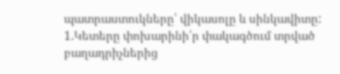պատրաստուկները՝ վիկասոլը և սինկավիտը:
1.Կետերը փոխարինի՛ր փակագծում տրված բաղադրիչներից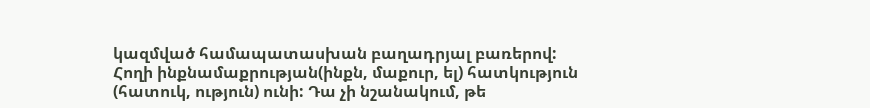կազմված համապատասխան բաղադրյալ բառերով:
Հողի ինքնամաքրության(ինքն, մաքուր, ել) հատկություն (հատուկ, ություն) ունի: Դա չի նշանակում, թե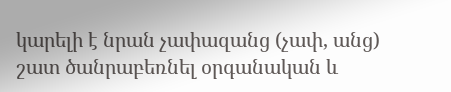կարելի է նրան չափազանց (չափ, անց) շատ ծանրաբեռնել օրգանական և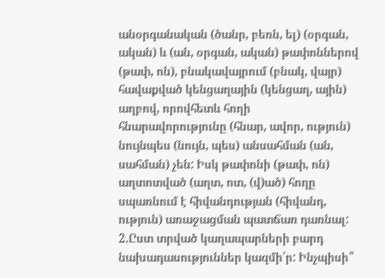անօրգանական (ծանր, բեռն, ել) (օրգան, ական) և (ան, օրգան, ական) թափոններով (թափ, ոն), բնակավայրում (բնակ, վայր) հավաքված կենցաղային (կենցաղ, ային) աղբով, որովհետև հողի հնարավորությունը (հնար, ավոր, ություն) նույնպես (նույն, պես) անսահման (ան, սահման) չեն: Իսկ թափոնի (թափ, ոն) աղտոտված (աղտ, ոտ, (վ)ած) հողը սպառնում է հիվանդության (հիվանդ, ություն) առաջացման պատճառ դառնալ:
2.Ըստ տրված կաղապարների բարդ նախադասություններ կազմի՛ր: Ինչպիսի՞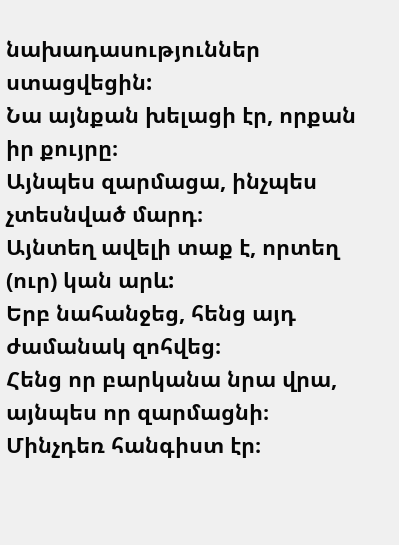նախադասություններ ստացվեցին:
Նա այնքան խելացի էր, որքան իր քույրը։
Այնպես զարմացա, ինչպես չտեսնված մարդ։
Այնտեղ ավելի տաք է, որտեղ (ուր) կան արև:
Երբ նահանջեց, հենց այդ ժամանակ զոհվեց։
Հենց որ բարկանա նրա վրա, այնպես որ զարմացնի։ Մինչդեռ հանգիստ էր։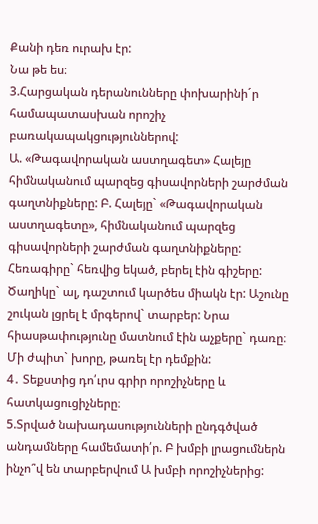Քանի դեռ ուրախ էր:
Նա թե ես։
3.Հարցական դերանունները փոխարինի´ր համապատասխան որոշիչ բառակապակցություններով:
Ա. «Թագավորական աստղագետ» Հալեյը հիմնականում պարզեց գիսավորների շարժման գաղտնիքները: Բ. Հալեյը` «Թագավորական աստղագետը», հիմնականում պարզեց գիսավորների շարժման գաղտնիքները:
Հեռագիրը` հեռվից եկած, բերել էին գիշերը: Ծաղիկը` ալ, դաշտում կարծես միակն էր: Աշունը շուկան լցրել է մրգերով` տարբեր: Նրա հիասթափությունը մատնում էին աչքերը` դառը։ Մի ժպիտ` խորը, թառել էր դեմքին:
4․ Տեքստից դո՛ւրս գրիր որոշիչները և հատկացուցիչները։
5.Տրված նախադասությունների ընդգծված անդամները համեմատի՛ր. Բ խմբի լրացումներն ինչո՞վ են տարբերվում Ա խմբի որոշիչներից: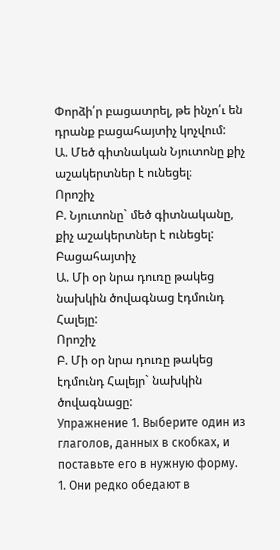Փորձի՛ր բացատրել, թե ինչո՛ւ են դրանք բացահայտիչ կոչվում:
Ա. Մեծ գիտնական Նյուտոնը քիչ աշակերտներ է ունեցել։
Որոշիչ
Բ. Նյուտոնը` մեծ գիտնականը, քիչ աշակերտներ է ունեցել:
Բացահայտիչ
Ա. Մի օր նրա դուռը թակեց նախկին ծովագնաց էդմունդ Հալեյը:
Որոշիչ
Բ. Մի օր նրա դուռը թակեց էդմունդ Հալեյր` նախկին ծովագնացը:
Упражнение 1. Выберите один из глаголов, данных в скобках, и поставьте его в нужную форму.
1. Они редко обедают в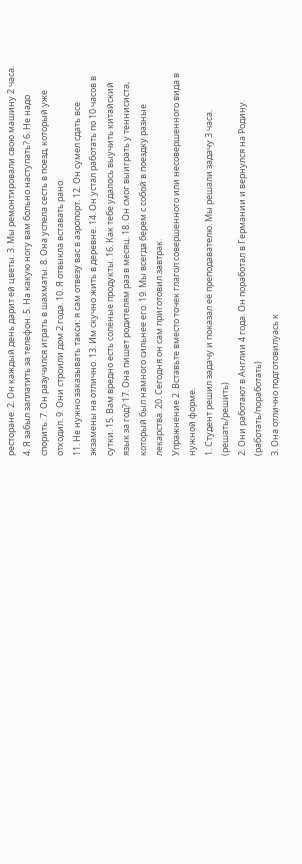ресторане. 2. Он каждый день дарит ей цветы. 3. Мы ремонтировали свою машину 2 часа. 4. Я забыл заплатить за телефон. 5. На какую ногу вам больно наступать? 6. Не надо спорить. 7. Он разучился играть в шахматы. 8. Она успела сесть в поезд, который уже отходил. 9. Они строили дом 2 года. 10. Я отвыкла вставать рано.
11. Не нужно заказывать такси: я сам отвезу вас в аэропорт. 12. Он сумел сдать все экзамены на отлично. 13. Им скучно жить в деревне. 14. Он устал работать по 10 часов в сутки. 15. Вам вредно есть солёные продукты. 16. Как тебе удалось выучить китайский язык за год? 17. Она пишет родителям раз в месяц. 18. Он смог выиграть у теннисиста, который был намного сильнее его. 19. Мы всегда берем с собой в поездку разные лекарства. 20. Сегодня он сам приготовил завтрак.
Упражнение 2. Вставьте вместо точек глагол совершенного или несовершенного вида в нужной форме.
1. Студент решил задачу и показал её преподавателю. Мы решали задачу 3 часа. (решать/решить)
2. Они работают в Англии 4 года. Он поработал в Германии и вернулся на Родину. (работать/поработать)
3. Она отлично подготовилуась к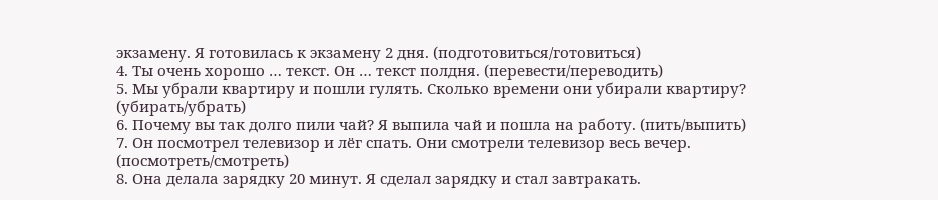экзамену. Я готовилась к экзамену 2 дня. (подготовиться/готовиться)
4. Ты очень хорошо … текст. Он … текст полдня. (перевести/переводить)
5. Мы убрали квартиру и пошли гулять. Сколько времени они убирали квартиру? (убирать/убрать)
6. Почему вы так долго пили чай? Я выпила чай и пошла на работу. (пить/выпить)
7. Он посмотрел телевизор и лёг спать. Они смотрели телевизор весь вечер. (посмотреть/смотреть)
8. Она делала зарядку 20 минут. Я сделал зарядку и стал завтракать.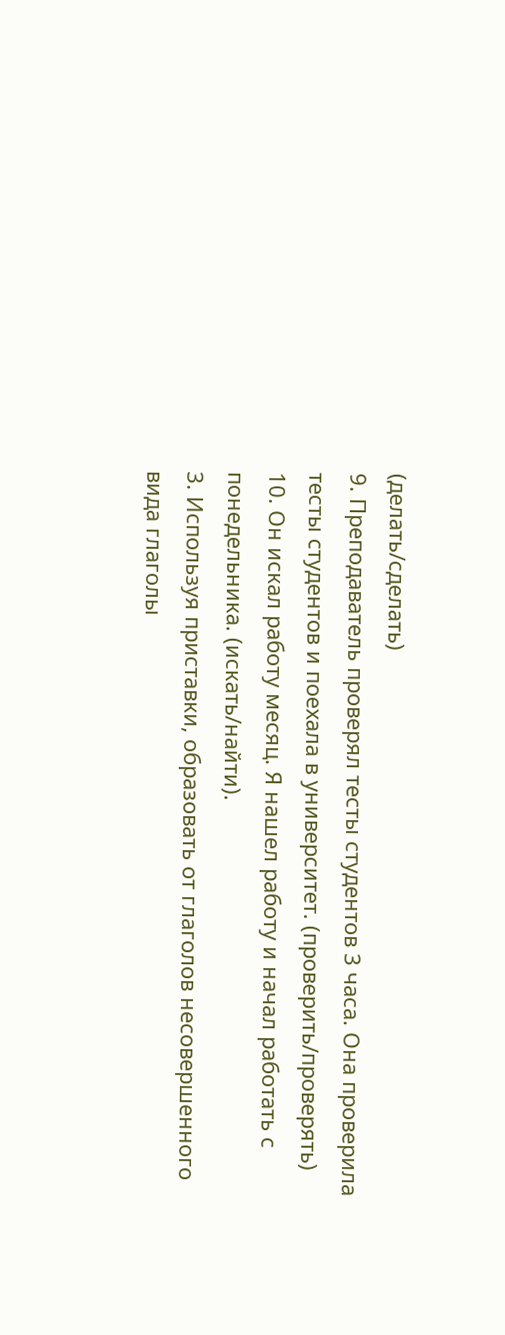(делать/сделать)
9. Преподаватель проверял тесты студентов 3 часа. Она проверила тесты студентов и поехала в университет. (проверить/проверять)
10. Он искал работу месяц. Я нашел работу и начал работать с понедельника. (искать/найти).
3. Используя приставки, образовать от глаголов несовершенного вида глаголы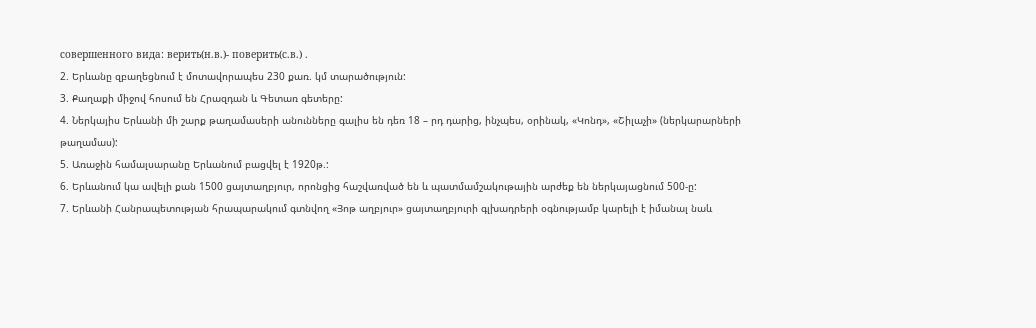совершенного вида: верить(н.в.)- поверить(с.в.) .
2. Երևանը զբաղեցնում է մոտավորապես 230 քառ. կմ տարածություն:
3. Քաղաքի միջով հոսում են Հրազդան և Գետառ գետերը:
4. Ներկայիս Երևանի մի շարք թաղամասերի անունները գալիս են դեռ 18 – րդ դարից, ինչպես, օրինակ, «Կոնդ», «Շիլաչի» (ներկարարների թաղամաս):
5. Առաջին համալսարանը Երևանում բացվել է 1920թ.:
6. Երևանում կա ավելի քան 1500 ցայտաղբյուր, որոնցից հաշվառված են և պատմամշակութային արժեք են ներկայացնում 500-ը:
7. Երևանի Հանրապետության հրապարակում գտնվող «Յոթ աղբյուր» ցայտաղբյուրի գլխադրերի օգնությամբ կարելի է իմանալ նաև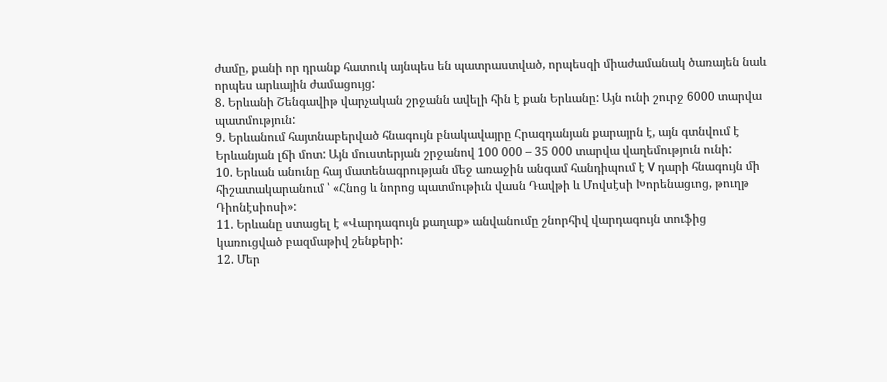ժամը, քանի որ դրանք հատուկ այնպես են պատրաստված, որպեսզի միաժամանակ ծառայեն նաև որպես արևային ժամացույց:
8. Երևանի Շենգավիթ վարչական շրջանն ավելի հին է քան Երևանը: Այն ունի շուրջ 6000 տարվա պատմություն:
9. Երևանում հայտնաբերված հնագույն բնակավայրը Հրազդանյան քարայրն է, այն գտնվում է Երևանյան լճի մոտ: Այն մուստերյան շրջանով 100 000 – 35 000 տարվա վաղեմություն ունի:
10. Երևան անունը հայ մատենագրության մեջ առաջին անգամ հանդիպում է V դարի հնագույն մի հիշատակարանում ՝ «Հնոց և նորոց պատմութիւն վասն Դավթի և Մովսէսի Խորենացւոց, թուղթ Դիոնէսիոսի»:
11. Երևանը ստացել է «Վարդագույն քաղաք» անվանումը շնորհիվ վարդագույն տուֆից կառուցված բազմաթիվ շենքերի:
12. Մեր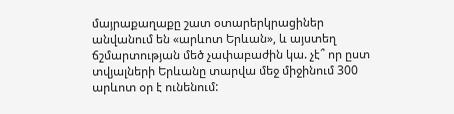մայրաքաղաքը շատ օտարերկրացիներ անվանում են «արևոտ Երևան», և այստեղ ճշմարտության մեծ չափաբաժին կա. չէ՞ որ ըստ տվյալների Երևանը տարվա մեջ միջինում 300 արևոտ օր է ունենում: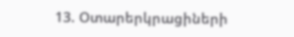13. Օտարերկրացիների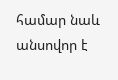համար նաև անսովոր է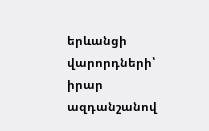երևանցի վարորդների՝ իրար ազդանշանով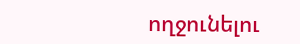ողջունելու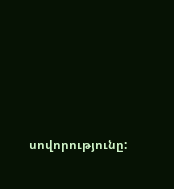սովորությունը: